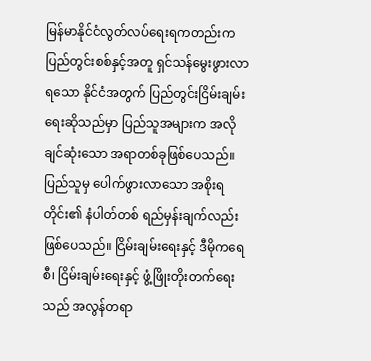မြန်မာနိုင်ငံလွတ်လပ်ရေးရကတည်းက ပြည်တွင်းစစ်နှင့်အတူ ရှင်သန်မွေးဖွားလာရသော နိုင်ငံအတွက် ပြည်တွင်းငြိမ်းချမ်းရေးဆိုသည်မှာ ပြည်သူအများက အလိုချင်ဆုံးသော အရာတစ်ခုဖြစ်ပေသည်။ ပြည်သူမှ ပေါက်ဖွားလာသော အစိုးရတိုင်း၏ နံပါတ်တစ် ရည်မှန်းချက်လည်းဖြစ်ပေသည်။ ငြိမ်းချမ်းရေးနှင့် ဒီမိုကရေစီ၊ ငြိမ်းချမ်းရေးနှင့် ဖွံ့ဖြိုးတိုးတက်ရေးသည် အလွန်တရာ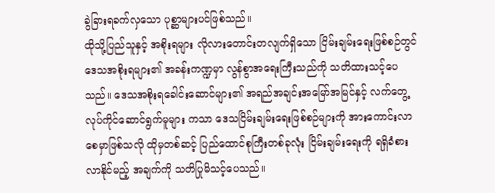ခွဲခြားရခက်လှသော ပုစ္ဆာများပင်ဖြစ်သည်။
ထိုသို့ပြည်သူနှင့် အစိုးရများ လိုလားတောင်းတလျက်ရှိသော ငြိမ်းချမ်းရေးဖြစ်စဉ်တွင် ဒေသအစိုးရများ၏ အခန်းကဏ္ဍမှာ လွန်စွာအရေးကြီးသည်ကို သတိထားသင့်ပေသည်။ ဒေသအစိုးရခေါင်းဆောင်များ၏ အရည်အချင်းအမြော်အမြင်နှင့် လက်တွေ့လုပ်ကိုင်ဆောင်ရွက်မူများ ကသာ ဒေသငြိမ်းချမ်းရေးဖြစ်စဉ်များကို အားကောင်းလာစေမှာဖြစ်သလို ထိုမှတစ်ဆင့် ပြည်ထောင်စုကြီးတစ်ခုလုံး ငြိမ်းချမ်းရေးကို ရရှိခံစားလာနိုင်မည့် အချက်ကို သတိပြုမိသင့်ပေသည်။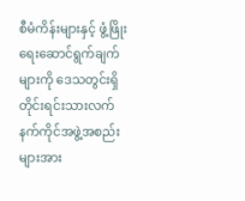စီမံကိန်းများနှင့် ဖွံ့ဖြိုးရေးဆောင်ရွက်ချက်များကို ဒေသတွင်းရှိ တိုင်းရင်းသားလက်နက်ကိုင်အဖွဲ့အစည်းများအား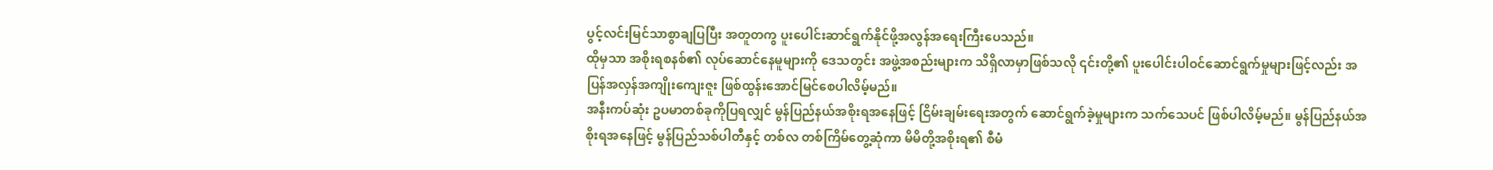ပွင့်လင်းမြင်သာစွာချပြပြီး အတူတကွ ပူးပေါင်းဆာင်ရွက်နိုင်ဖို့အလွန်အရေးကြီးပေသည်။
ထိုမှသာ အစိုးရစနစ်၏ လုပ်ဆောင်နေမူများကို ဒေသတွင်း အဖွဲ့အစည်းများက သိရှိလာမှာဖြစ်သလို ၎င်းတို့၏ ပူးပေါင်းပါဝင်ဆောင်ရွက်မှုများဖြင့်လည်း အပြန်အလှန်အကျိုးကျေးဇူး ဖြစ်ထွန်းအောင်မြင်စေပါလိမ့်မည်။
အနီးကပ်ဆုံး ဥပမာတစ်ခုကိုပြရလျှင် မွန်ပြည်နယ်အစိုးရအနေဖြင့် ငြိမ်းချမ်းရေးအတွက် ဆောင်ရွက်ခဲ့မှုများက သက်သေပင် ဖြစ်ပါလိမ့်မည်။ မွန်ပြည်နယ်အစိုးရအနေဖြင့် မွန်ပြည်သစ်ပါတီနှင့် တစ်လ တစ်ကြိမ်တွေ့ဆုံကာ မိမိတို့အစိုးရ၏ စီမံ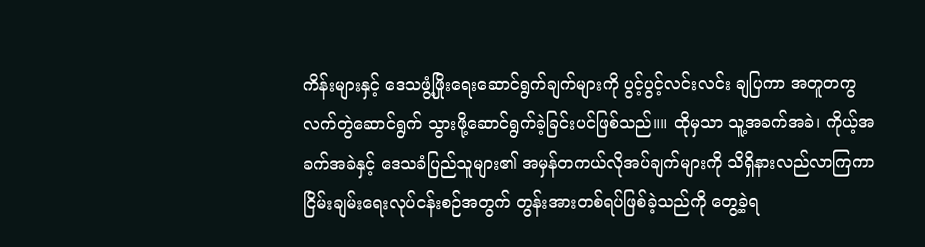ကိန်းများနှင့် ဒေသဖွံ့ဖြိုးရေးဆောင်ရွက်ချက်များကို ပွင့်ပွင့်လင်းလင်း ချပြကာ အတူတကွလက်တွဲဆောင်ရွက် သွားဖို့ဆောင်ရွက်ခဲ့ခြင်းပင်ဖြစ်သည်။။ ထိုမှသာ သူ့အခက်အခဲ၊ ကိုယ့်အခက်အခဲနှင့် ဒေသခံပြည်သူများ၏ အမှန်တကယ်လိုအပ်ချက်များကို သိရှိနားလည်လာကြကာ ငြိမ်းချမ်းရေးလုပ်ငန်းစဉ်အတွက် တွန်းအားတစ်ရပ်ဖြစ်ခဲ့သည်ကို တွေ့ခဲ့ရ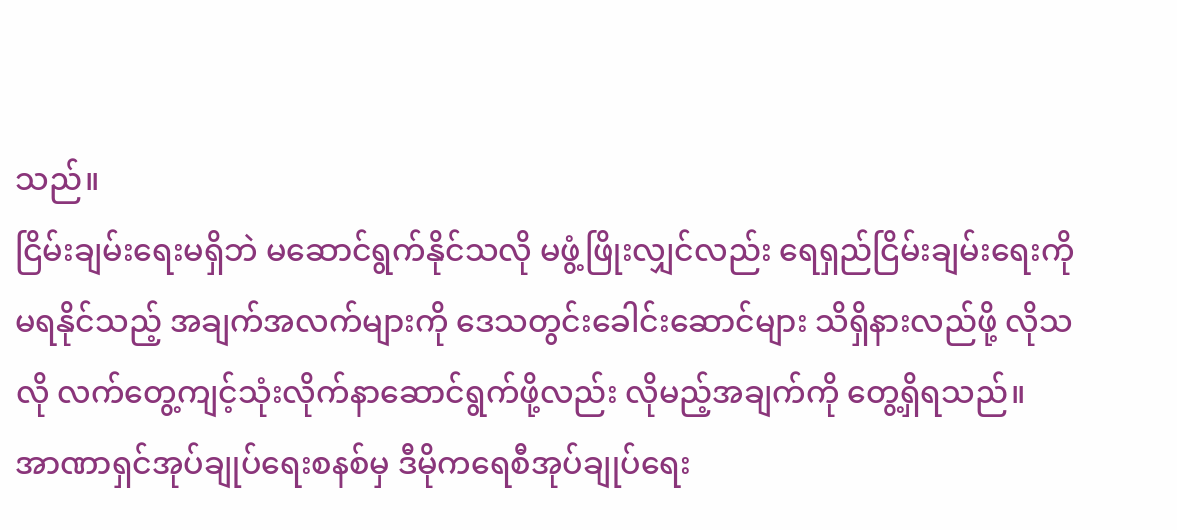သည်။
ငြိမ်းချမ်းရေးမရှိဘဲ မဆောင်ရွက်နိုင်သလို မဖွံ့ဖြိုးလျှင်လည်း ရေရှည်ငြိမ်းချမ်းရေးကို မရနိုင်သည့် အချက်အလက်များကို ဒေသတွင်းခေါင်းဆောင်များ သိရှိနားလည်ဖို့ လိုသလို လက်တွေ့ကျင့်သုံးလိုက်နာဆောင်ရွက်ဖို့လည်း လိုမည့်အချက်ကို တွေ့ရှိရသည်။
အာဏာရှင်အုပ်ချုပ်ရေးစနစ်မှ ဒီမိုကရေစီအုပ်ချုပ်ရေး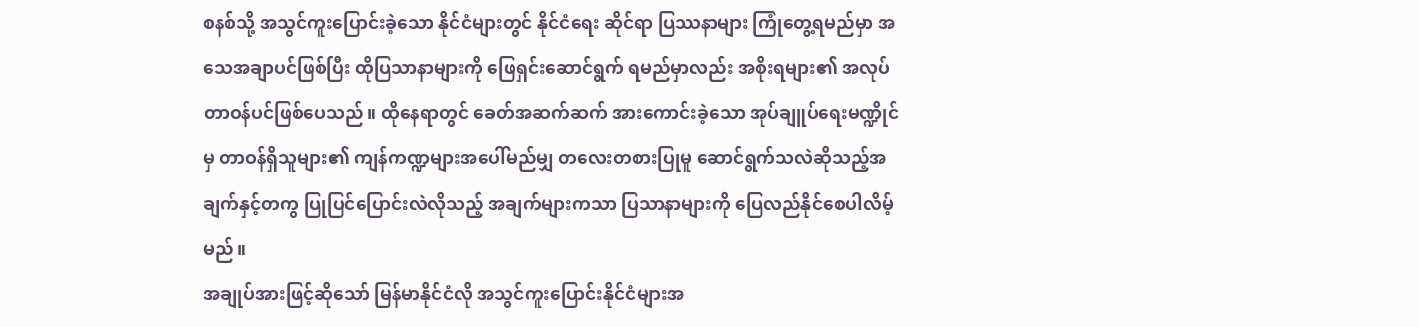စနစ်သို့ အသွင်ကူးပြောင်းခဲ့သော နိုင်ငံများတွင် နိုင်ငံရေး ဆိုင်ရာ ပြဿနာများ ကြုံတွေ့ရမည်မှာ အသေအချာပင်ဖြစ်ပြီး ထိုပြသာနာများကို ဖြေရှင်းဆောင်ရွက် ရမည်မှာလည်း အစိုးရများ၏ အလုပ်တာဝန်ပင်ဖြစ်ပေသည်။ ထိုနေရာတွင် ခေတ်အဆက်ဆက် အားကောင်းခဲ့သော အုပ်ချူပ်ရေးမဏ္ဍိုင်မှ တာဝန်ရှိသူများ၏ ကျန်ကဏ္ဍများအပေါ်မည်မျှ တလေးတစားပြုမူ ဆောင်ရွက်သလဲဆိုသည့်အချက်နှင့်တကွ ပြုပြင်ပြောင်းလဲလိုသည့် အချက်များကသာ ပြသာနာများကို ပြေလည်နိုင်စေပါလိမ့်မည်။
အချုပ်အားဖြင့်ဆိုသော် မြန်မာနိုင်ငံလို အသွင်ကူးပြောင်းနိုင်ငံများအ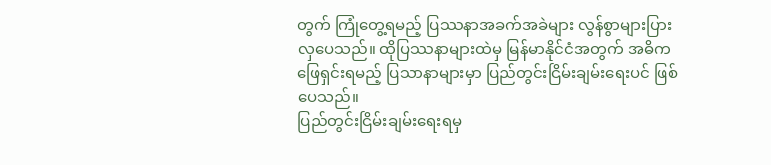တွက် ကြုံတွေ့ရမည့် ပြဿနာအခက်အခဲများ လွန်စွာများပြားလှပေသည်။ ထိုပြဿနာများထဲမှ မြန်မာနိုင်ငံအတွက် အဓိကဖြေရှင်းရမည့် ပြသာနာများမှာ ပြည်တွင်းငြိမ်းချမ်းရေးပင် ဖြစ်ပေသည်။
ပြည်တွင်းငြိမ်းချမ်းရေးရမှ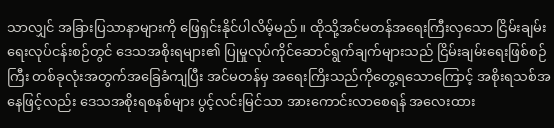သာလျှင် အခြားပြသာနာများကို ဖြေရှင်းနိုင်ပါလိမ့်မည်။ ထိုသို့အင်မတန်အရေးကြီးလှသော ငြိမ်းချမ်းရေးလုပ်ငန်းစဉ်တွင် ဒေသအစိုးရများ၏ ပြုမှုလုပ်ကိုင်ဆောင်ရွက်ချက်များသည် ငြိမ်းချမ်းရေးဖြစ်စဉ်ကြီး တစ်ခုလုံးအတွက်အခြေခံကျပြီး အင်မတန်မှ အရေးကြိးသည်ကိုတွေ့ရသောကြောင့် အစိုးရသစ်အနေဖြင့်လည်း ဒေသအစိုးရစနစ်များ ပွင့်လင်းမြင်သာ အားကောင်းလာစေရန် အလေးထား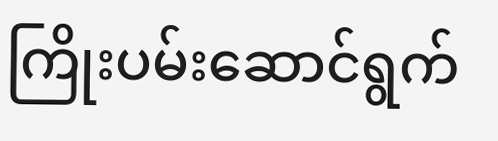ကြိုးပမ်းဆောင်ရွက်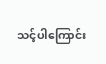သင့်ပါကြောင်း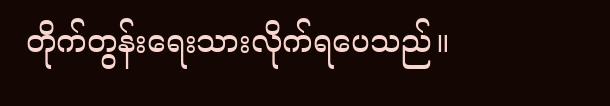တိုက်တွန်းရေးသားလိုက်ရပေသည်။